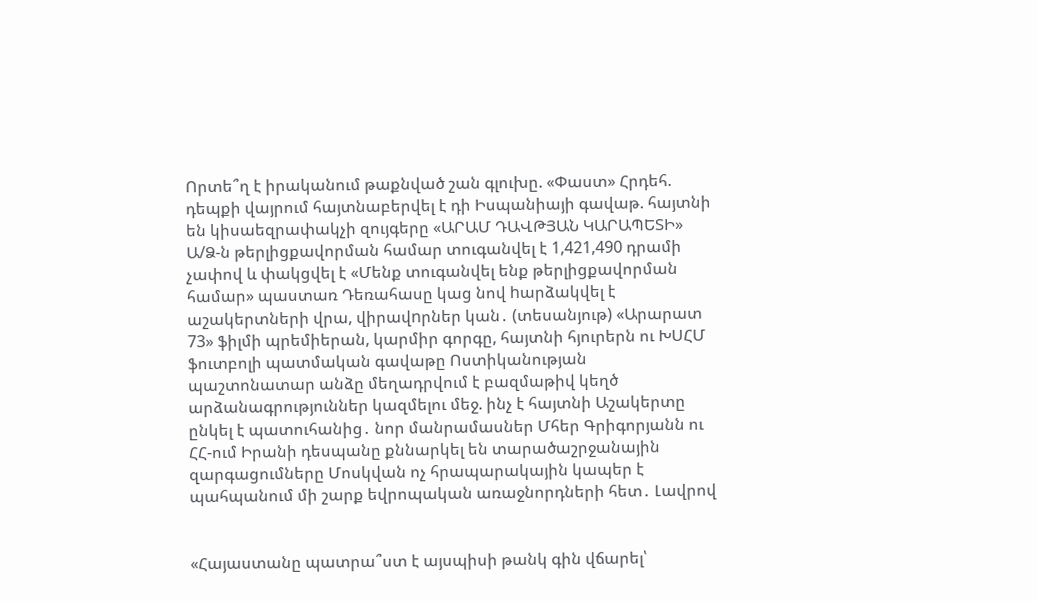Որտե՞ղ է իրականում թաքնված շան գլուխը. «Փաստ» Հրդեհ. դեպքի վայրում հայտնաբերվել է դի Իսպանիայի գավաթ. հայտնի են կիսաեզրափակչի զույգերը «ԱՐԱՄ ԴԱՎԹՅԱՆ ԿԱՐԱՊԵՏԻ» Ա/Ձ-ն թերլիցքավորման համար տուգանվել է 1,421,490 դրամի չափով և փակցվել է «Մենք տուգանվել ենք թերլիցքավորման համար» պաստառ Դեռահասը կաց նով hարձակվել է աշակերտների վրա, վիրավnրներ կան․ (տեսանյութ) «Արարատ 73» ֆիլմի պրեմիերան, կարմիր գորգը, հայտնի հյուրերն ու ԽՍՀՄ ֆուտբոլի պատմական գավաթը Ոստիկանության պաշտոնատար անձը մեղադրվում է բազմաթիվ կեղծ արձանագրություններ կազմելու մեջ. ինչ է հայտնի Աշակերտը ընկել է պատուհանից․ նոր մանրամասներ Մհեր Գրիգորյանն ու ՀՀ-ում Իրանի դեսպանը քննարկել են տարածաշրջանային զարգացումները Մոսկվան ոչ հրապարակային կապեր է պահպանում մի շարք եվրոպական առաջնորդների հետ․ Լավրով


«Հայաստանը պատրա՞ստ է այսպիսի թանկ գին վճարել՝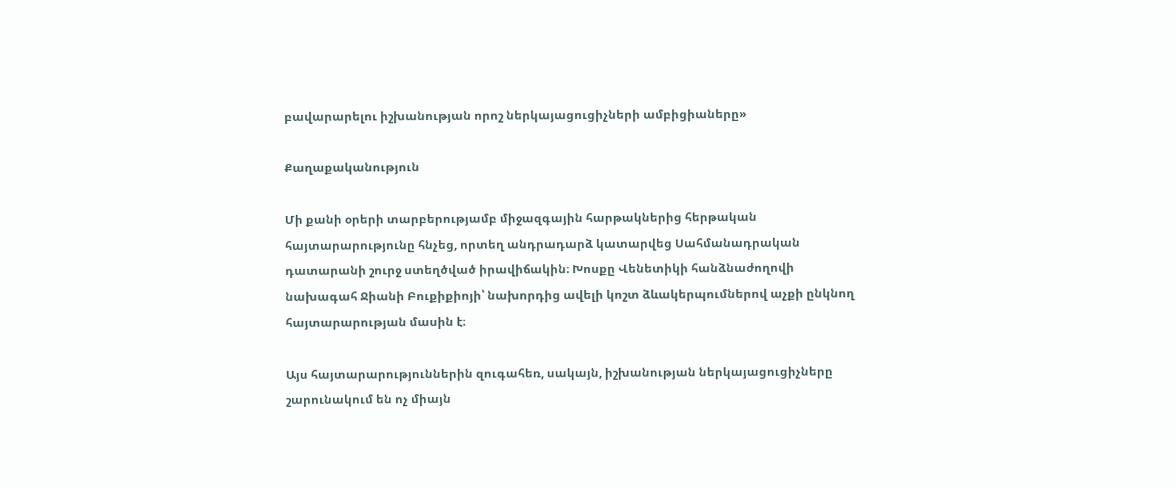բավարարելու իշխանության որոշ ներկայացուցիչների ամբիցիաները»

Քաղաքականություն

Մի քանի օրերի տարբերությամբ միջազգային հարթակներից հերթական հայտարարությունը հնչեց, որտեղ անդրադարձ կատարվեց Սահմանադրական դատարանի շուրջ ստեղծված իրավիճակին։ Խոսքը Վենետիկի հանձնաժողովի նախագահ Ջիանի Բուքիքիոյի՝ նախորդից ավելի կոշտ ձևակերպումներով աչքի ընկնող հայտարարության մասին է։

Այս հայտարարություններին զուգահեռ, սակայն, իշխանության ներկայացուցիչները շարունակում են ոչ միայն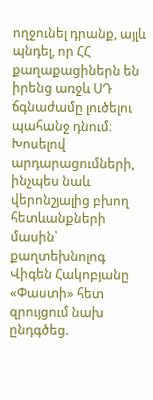ողջունել դրանք, այլև պնդել, որ ՀՀ քաղաքացիներն են իրենց առջև ՍԴ ճգնաժամը լուծելու պահանջ դնում։ Խոսելով արդարացումների, ինչպես նաև վերոնշյալից բխող հետևանքների մասին՝ քաղտեխնոլոգ Վիգեն Հակոբյանը «Փաստի» հետ զրույցում նախ ընդգծեց.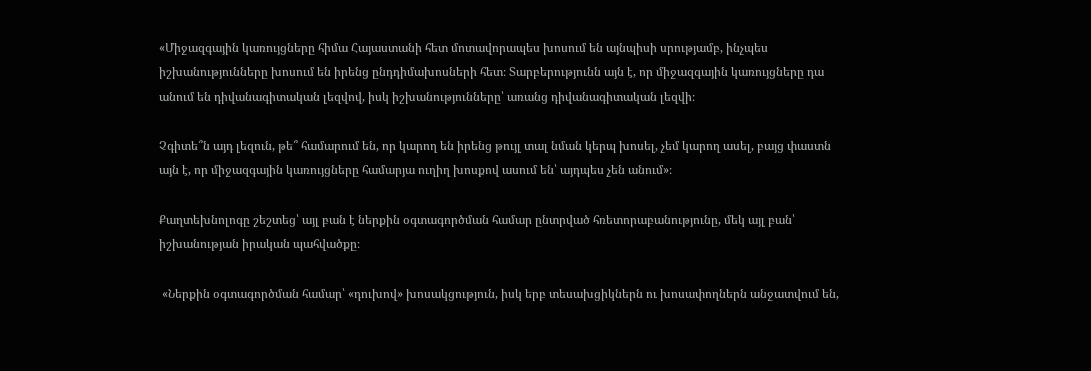«Միջազգային կառույցները հիմա Հայաստանի հետ մոտավորապես խոսում են այնպիսի սրությամբ, ինչպես իշխանությունները խոսում են իրենց ընդդիմախոսների հետ։ Տարբերությունն այն է, որ միջազգային կառույցները դա անում են դիվանագիտական լեզվով, իսկ իշխանությունները՝ առանց դիվանագիտական լեզվի։

Չգիտե՞ն այդ լեզուն, թե՞ համարում են, որ կարող են իրենց թույլ տալ նման կերպ խոսել, չեմ կարող ասել, բայց փաստն այն է, որ միջազգային կառույցները համարյա ուղիղ խոսքով ասում են՝ այդպես չեն անում»։

Քաղտեխնոլոգը շեշտեց՝ այլ բան է ներքին օգտագործման համար ընտրված հռետորաբանությունը, մեկ այլ բան՝ իշխանության իրական պահվածքը։

 «Ներքին օգտագործման համար՝ «դուխով» խոսակցություն, իսկ երբ տեսախցիկներն ու խոսափողներն անջատվում են,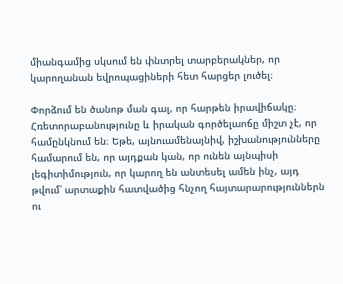միանգամից սկսում են փնտրել տարբերակներ, որ կարողանան եվրոպացիների հետ հարցեր լուծել։

Փորձում են ծանոթ ման գալ, որ հարթեն իրավիճակը։ Հռետորաբանությունը և իրական գործելաոճը միշտ չէ, որ համընկնում են։ Եթե, այնուամենայնիվ, իշխանությունները համարում են, որ այդքան կան, որ ունեն այնպիսի լեգիտիմություն, որ կարող են անտեսել ամեն ինչ, այդ թվում՝ արտաքին հատվածից հնչող հայտարարություններն ու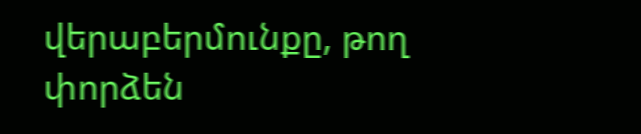վերաբերմունքը, թող փորձեն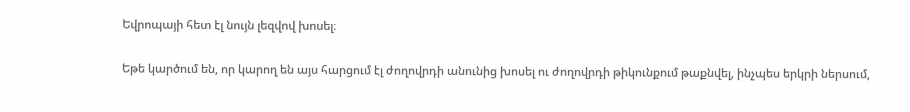Եվրոպայի հետ էլ նույն լեզվով խոսել։

Եթե կարծում են, որ կարող են այս հարցում էլ ժողովրդի անունից խոսել ու ժողովրդի թիկունքում թաքնվել, ինչպես երկրի ներսում,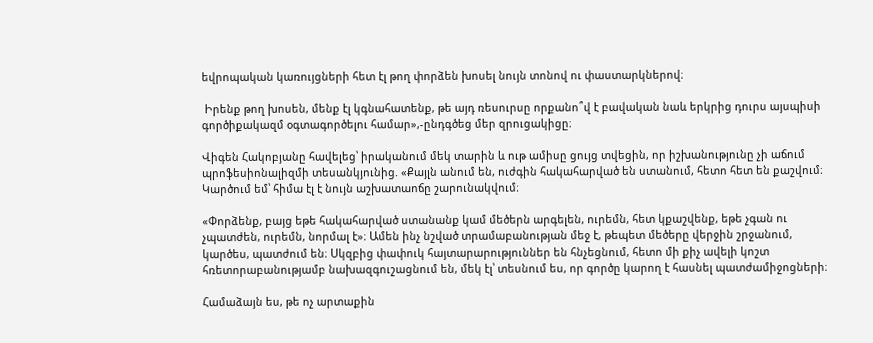եվրոպական կառույցների հետ էլ թող փորձեն խոսել նույն տոնով ու փաստարկներով։

 Իրենք թող խոսեն, մենք էլ կգնահատենք, թե այդ ռեսուրսը որքանո՞վ է բավական նաև երկրից դուրս այսպիսի գործիքակազմ օգտագործելու համար»,-ընդգծեց մեր զրուցակիցը։

Վիգեն Հակոբյանը հավելեց՝ իրականում մեկ տարին և ութ ամիսը ցույց տվեցին, որ իշխանությունը չի աճում պրոֆեսիոնալիզմի տեսանկյունից. «Քայլն անում են, ուժգին հակահարված են ստանում, հետո հետ են քաշվում։ Կարծում եմ՝ հիմա էլ է նույն աշխատաոճը շարունակվում։

«Փորձենք, բայց եթե հակահարված ստանանք կամ մեծերն արգելեն, ուրեմն, հետ կքաշվենք, եթե չգան ու չպատժեն, ուրեմն, նորմալ է»։ Ամեն ինչ նշված տրամաբանության մեջ է, թեպետ մեծերը վերջին շրջանում, կարծես, պատժում են։ Սկզբից փափուկ հայտարարություններ են հնչեցնում, հետո մի քիչ ավելի կոշտ հռետորաբանությամբ նախազգուշացնում են, մեկ էլ՝ տեսնում ես, որ գործը կարող է հասնել պատժամիջոցների։

Համաձայն ես, թե ոչ արտաքին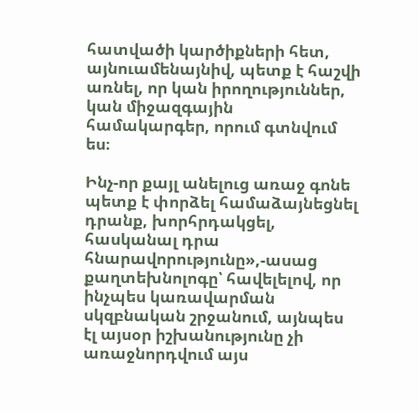հատվածի կարծիքների հետ, այնուամենայնիվ, պետք է հաշվի առնել, որ կան իրողություններ, կան միջազգային համակարգեր, որում գտնվում ես։

Ինչ-որ քայլ անելուց առաջ գոնե պետք է փորձել համաձայնեցնել դրանք, խորհրդակցել, հասկանալ դրա հնարավորությունը»,-ասաց քաղտեխնոլոգը՝ հավելելով, որ ինչպես կառավարման սկզբնական շրջանում, այնպես էլ այսօր իշխանությունը չի առաջնորդվում այս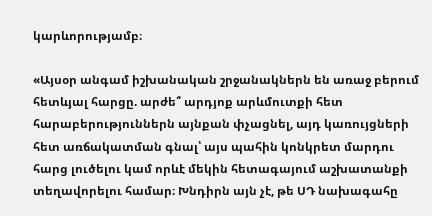կարևորությամբ։

«Այսօր անգամ իշխանական շրջանակներն են առաջ բերում հետևյալ հարցը. արժե՞ արդյոք արևմուտքի հետ հարաբերություններն այնքան փչացնել, այդ կառույցների հետ առճակատման գնալ՝ այս պահին կոնկրետ մարդու հարց լուծելու կամ որևէ մեկին հետագայում աշխատանքի տեղավորելու համար։ Խնդիրն այն չէ, թե ՍԴ նախագահը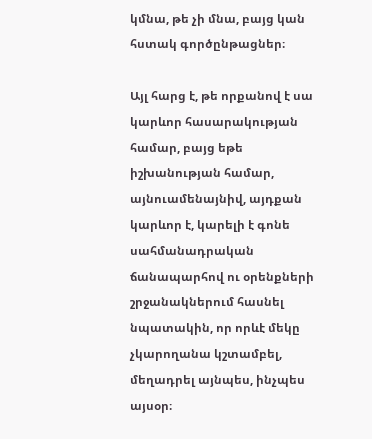կմնա, թե չի մնա, բայց կան հստակ գործընթացներ։

Այլ հարց է, թե որքանով է սա կարևոր հասարակության համար, բայց եթե իշխանության համար, այնուամենայնիվ, այդքան կարևոր է, կարելի է գոնե սահմանադրական ճանապարհով ու օրենքների շրջանակներում հասնել նպատակին, որ որևէ մեկը չկարողանա կշտամբել, մեղադրել այնպես, ինչպես այսօր։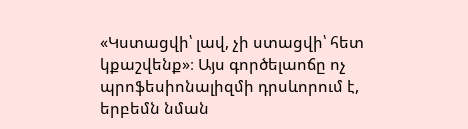«Կստացվի՝ լավ, չի ստացվի՝ հետ կքաշվենք»։ Այս գործելաոճը ոչ պրոֆեսիոնալիզմի դրսևորում է, երբեմն նման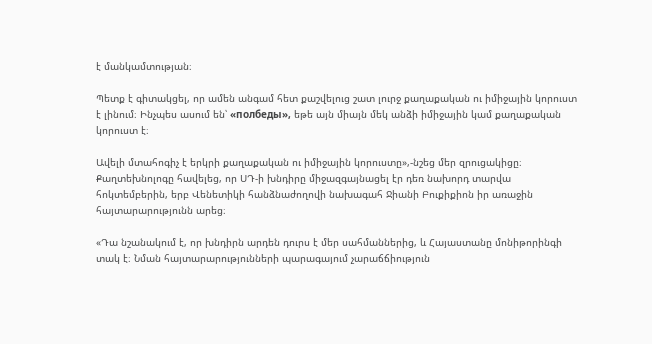է մանկամտության։

Պետք է գիտակցել, որ ամեն անգամ հետ քաշվելուց շատ լուրջ քաղաքական ու իմիջային կորուստ է լինում։ Ինչպես ասում են՝ «полбеды», եթե այն միայն մեկ անձի իմիջային կամ քաղաքական կորուստ է։

Ավելի մտահոգիչ է երկրի քաղաքական ու իմիջային կորուստը»,-նշեց մեր զրուցակիցը։ Քաղտեխնոլոգը հավելեց, որ ՍԴ-ի խնդիրը միջազգայնացել էր դեռ նախորդ տարվա հոկտեմբերին, երբ Վենետիկի հանձնաժողովի նախագահ Ջիանի Բուքիքիոն իր առաջին հայտարարությունն արեց։

«Դա նշանակում է, որ խնդիրն արդեն դուրս է մեր սահմաններից, և Հայաստանը մոնիթորինգի տակ է։ Նման հայտարարությունների պարագայում չարաճճիություն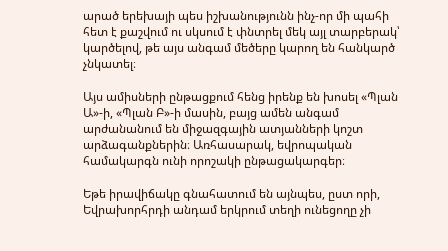արած երեխայի պես իշխանությունն ինչ-որ մի պահի հետ է քաշվում ու սկսում է փնտրել մեկ այլ տարբերակ՝ կարծելով, թե այս անգամ մեծերը կարող են հանկարծ չնկատել։

Այս ամիսների ընթացքում հենց իրենք են խոսել «Պլան Ա»-ի, «Պլան Բ»-ի մասին, բայց ամեն անգամ արժանանում են միջազգային ատյանների կոշտ արձագանքներին։ Առհասարակ, եվրոպական համակարգն ունի որոշակի ընթացակարգեր։

Եթե իրավիճակը գնահատում են այնպես, ըստ որի, Եվրախորհրդի անդամ երկրում տեղի ունեցողը չի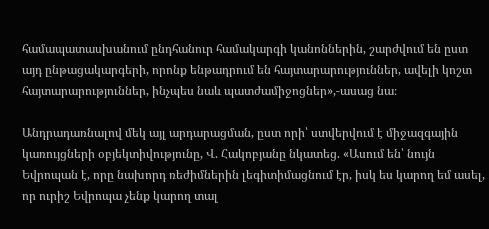համապատասխանում ընդհանուր համակարգի կանոններին, շարժվում են ըստ այդ ընթացակարգերի, որոնք ենթադրում են հայտարարություններ, ավելի կոշտ հայտարարություններ, ինչպես նաև պատժամիջոցներ»,-ասաց նա։

Անդրադառնալով մեկ այլ արդարացման, ըստ որի՝ ստվերվում է միջազգային կառույցների օբյեկտիվությունը, Վ. Հակոբյանը նկատեց. «Ասում են՝ նույն Եվրոպան է, որը նախորդ ռեժիմներին լեգիտիմացնում էր, իսկ ես կարող եմ ասել, որ ուրիշ Եվրոպա չենք կարող տալ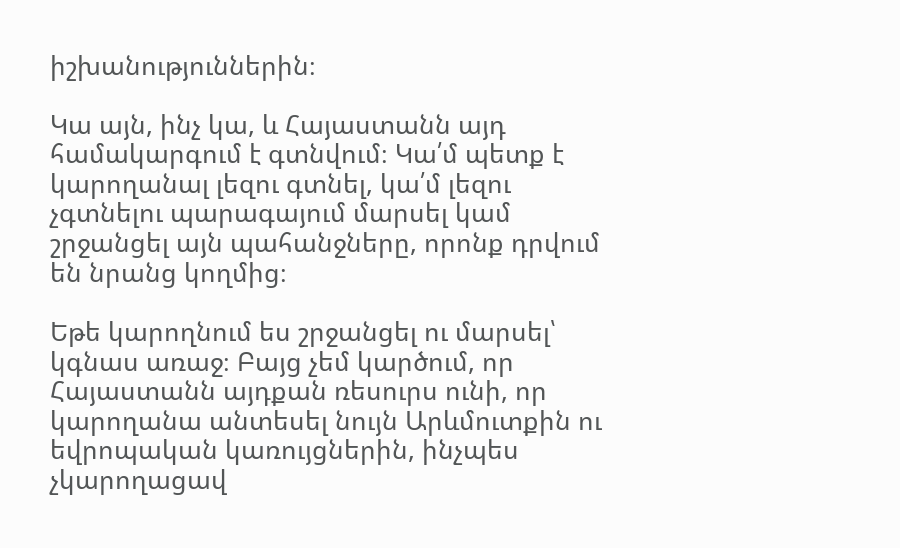իշխանություններին։

Կա այն, ինչ կա, և Հայաստանն այդ համակարգում է գտնվում։ Կա՛մ պետք է կարողանալ լեզու գտնել, կա՛մ լեզու չգտնելու պարագայում մարսել կամ շրջանցել այն պահանջները, որոնք դրվում են նրանց կողմից։

Եթե կարողնում ես շրջանցել ու մարսել՝ կգնաս առաջ։ Բայց չեմ կարծում, որ Հայաստանն այդքան ռեսուրս ունի, որ կարողանա անտեսել նույն Արևմուտքին ու եվրոպական կառույցներին, ինչպես չկարողացավ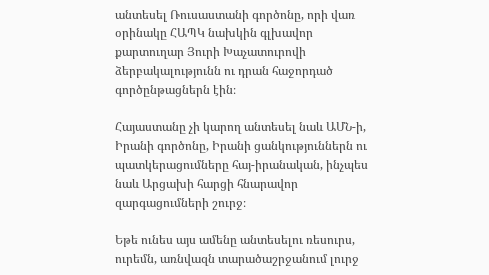անտեսել Ռուսաստանի գործոնը, որի վառ օրինակը ՀԱՊԿ նախկին գլխավոր քարտուղար Յուրի Խաչատուրովի ձերբակալությունն ու դրան հաջորդած գործընթացներն էին։

Հայաստանը չի կարող անտեսել նաև ԱՄՆ-ի, Իրանի գործոնը, Իրանի ցանկություններն ու պատկերացումները հայ-իրանական, ինչպես նաև Արցախի հարցի հնարավոր զարգացումների շուրջ։

Եթե ունես այս ամենը անտեսելու ռեսուրս, ուրեմն, առնվազն տարածաշրջանում լուրջ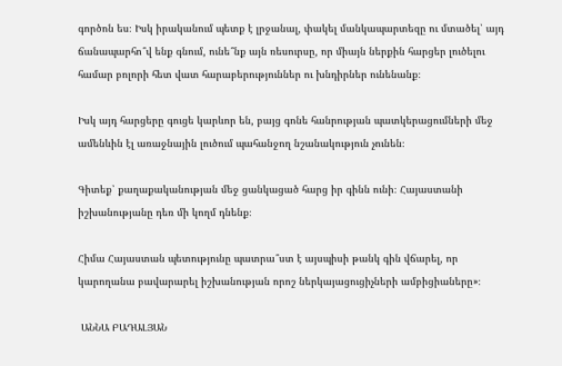գործոն ես։ Իսկ իրականում պետք է լրջանալ, փակել մանկապարտեզը ու մտածել՝ այդ ճանապարհո՞վ ենք գնում, ունե՞նք այն ռեսուրսը, որ միայն ներքին հարցեր լուծելու համար բոլորի հետ վատ հարաբերություններ ու խնդիրներ ունենանք։

Իսկ այդ հարցերը գուցե կարևոր են, բայց գոնե հանրության պատկերացումների մեջ ամենևին էլ առաջնային լուծում պահանջող նշանակություն չունեն։

Գիտեք՝ քաղաքականության մեջ ցանկացած հարց իր գինն ունի։ Հայաստանի իշխանությանը դեռ մի կողմ դնենք։

Հիմա Հայաստան պետությունը պատրա՞ստ է այսպիսի թանկ գին վճարել, որ կարողանա բավարարել իշխանության որոշ ներկայացուցիչների ամբիցիաները»։

 ԱՆՆԱ ԲԱԴԱԼՅԱՆ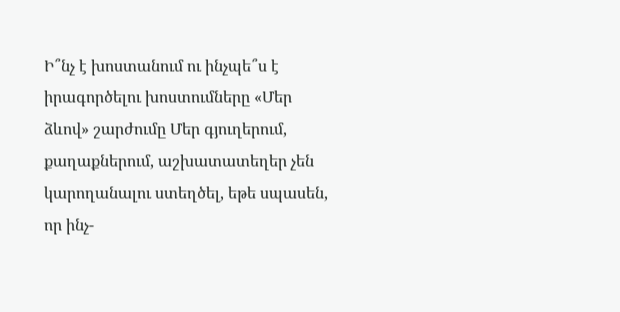Ի՞նչ է խոստանում ու ինչպե՞ս է իրագործելու խոստումները «Մեր ձևով» շարժումը Մեր գյուղերում, քաղաքներում, աշխատատեղեր չեն կարողանալու ստեղծել, եթե սպասեն, որ ինչ-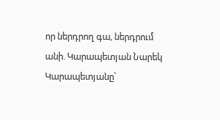որ ներդրող գա, ներդրում անի. Կարապետյան Նարեկ Կարապետյանը՝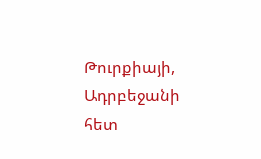Թուրքիայի, Ադրբեջանի հետ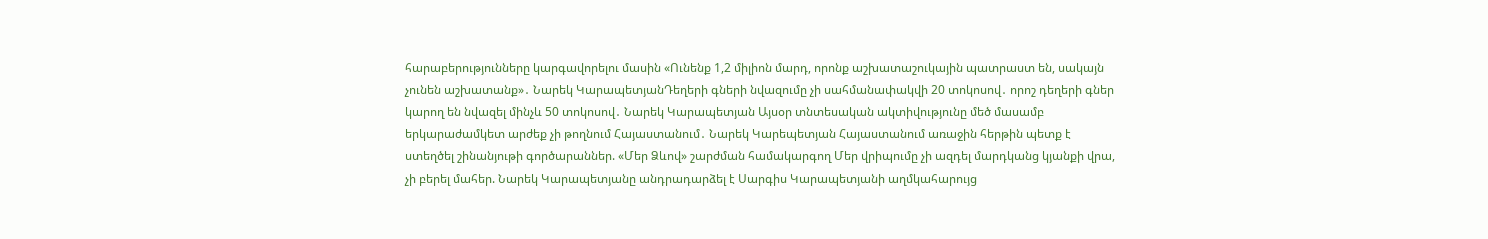հարաբերությունները կարգավորելու մասին «Ունենք 1,2 միլիոն մարդ, որոնք աշխատաշուկային պատրաստ են, սակայն չունեն աշխատանք»․ Նարեկ ԿարապետյանԴեղերի գների նվազումը չի սահմանափակվի 20 տոկոսով․ որոշ դեղերի գներ կարող են նվազել մինչև 50 տոկոսով․ Նարեկ Կարապետյան Այսօր տնտեսական ակտիվությունը մեծ մասամբ երկարաժամկետ արժեք չի թողնում Հայաստանում․ Նարեկ Կարեպետյան Հայաստանում առաջին հերթին պետք է ստեղծել շինանյութի գործարաններ. «Մեր Ձևով» շարժման համակարգող Մեր վրիպումը չի ազդել մարդկանց կյանքի վրա, չի բերել մահեր. Նարեկ Կարապետյանը անդրադարձել է Սարգիս Կարապետյանի աղմկահարույց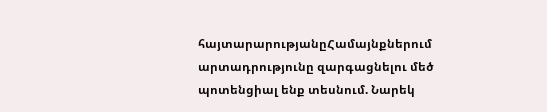հայտարարությանըՀամայնքներում արտադրությունը զարգացնելու մեծ պոտենցիալ ենք տեսնում. Նարեկ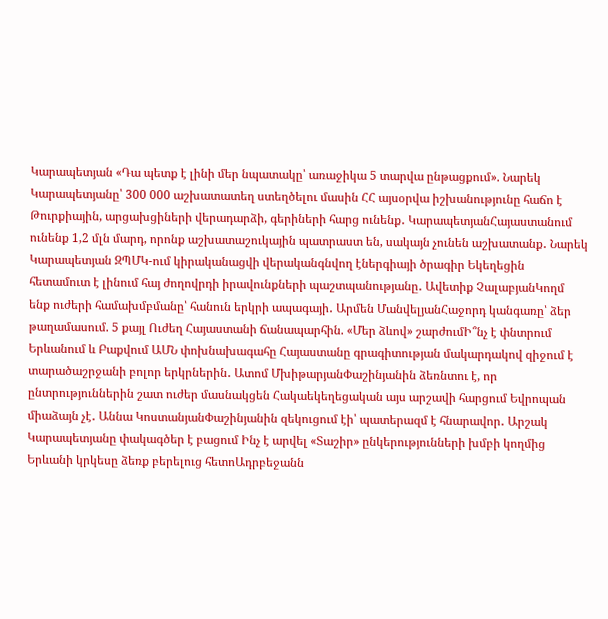Կարապետյան «Դա պետք է լինի մեր նպատակը՝ առաջիկա 5 տարվա ընթացքում». Նարեկ Կարապետյանը՝ 300 000 աշխատատեղ ստեղծելու մասին ՀՀ այսօրվա իշխանությունը հաճո է Թուրքիային, արցախցիների վերադարձի, գերիների հարց ունենք․ ԿարապետյանՀայաստանում ունենք 1,2 մլն մարդ, որոնք աշխատաշուկային պատրաստ են, սակայն չունեն աշխատանք․ Նարեկ Կարապետյան ԶՊՄԿ-ում կիրականացվի վերականգնվող էներգիայի ծրագիր Եկեղեցին հետամուտ է լինում հայ ժողովրդի իրավունքների պաշտպանությանը․ Ավետիք ՉալաբյանԿողմ ենք ուժերի համախմբմանը՝ հանուն երկրի ապագայի․ Արմեն ՄանվելյանՀաջորդ կանգառը՝ ձեր թաղամասում. 5 քայլ Ուժեղ Հայաստանի ճանապարհին. «Մեր ձևով» շարժումԻ՞նչ է փնտրում Երևանում և Բաքվում ԱՄՆ փոխնախագահը Հայաստանը գրագիտության մակարդակով զիջում է տարածաշրջանի բոլոր երկրներին․ Ատոմ ՄխիթարյանՓաշինյանին ձեռնտու է, որ ընտրություններին շատ ուժեր մասնակցեն Հակաեկեղեցական այս արշավի հարցում Եվրոպան միաձայն չէ․ Աննա ԿոստանյանՓաշինյանին զեկուցում էի՝ պատերազմ է հնարավոր․ Արշակ Կարապետյանը փակագծեր է բացում Ինչ է արվել «Տաշիր» ընկերությունների խմբի կողմից Երևանի կրկեսը ձեռք բերելուց հետոԱդրբեջանն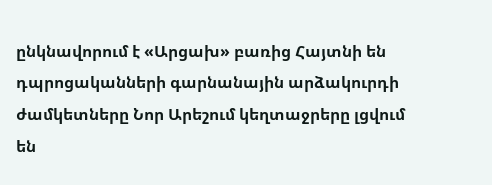ընկնավորում է «Արցախ» բառից Հայտնի են դպրոցականների գարնանային արձակուրդի ժամկետները Նոր Արեշում կեղտաջրերը լցվում են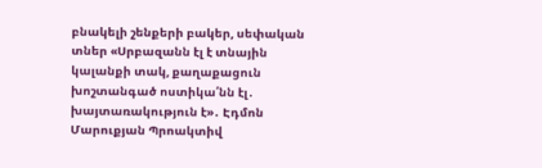բնակելի շենքերի բակեր, սեփական տներ «Սրբազանն էլ է տնային կալանքի տակ, քաղաքացուն խոշտանգած ոստիկա՛նն էլ․ խայտառակություն է»․ Էդմոն Մարուքյան Պրոակտիվ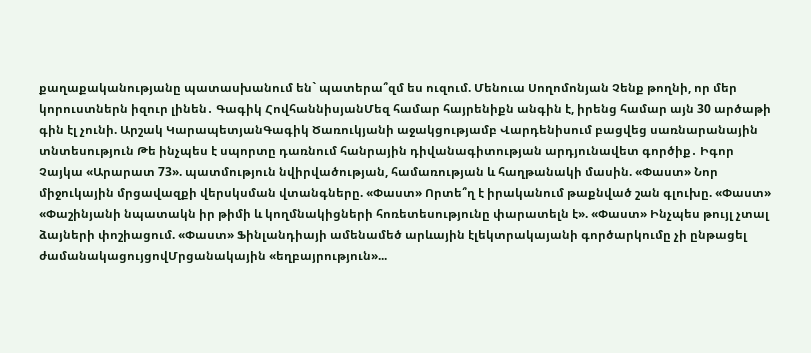քաղաքականությանը պատասխանում են` պատերա՞զմ ես ուզում. Մենուա Սողոմոնյան Չենք թողնի, որ մեր կորուստներն իզուր լինեն․ Գագիկ ՀովհաննիսյանՄեզ համար հայրենիքն անգին է, իրենց համար այն 30 արծաթի գին էլ չունի. Արշակ ԿարապետյանԳագիկ Ծառուկյանի աջակցությամբ Վարդենիսում բացվեց սառնարանային տնտեսություն Թե ինչպես է սպորտը դառնում հանրային դիվանագիտության արդյունավետ գործիք․ Իգոր Չայկա «Արարատ 73». պատմություն նվիրվածության, համառության և հաղթանակի մասին. «Փաստ» Նոր միջուկային մրցավազքի վերսկսման վտանգները. «Փաստ» Որտե՞ղ է իրականում թաքնված շան գլուխը. «Փաստ» «Փաշինյանի նպատակն իր թիմի և կողմնակիցների հոռետեսությունը փարատելն է». «Փաստ» Ինչպես թույլ չտալ ձայների փոշիացում. «Փաստ» Ֆինլանդիայի ամենամեծ արևային էլեկտրակայանի գործարկումը չի ընթացել ժամանակացույցովՄրցանակային «եղբայրություն»...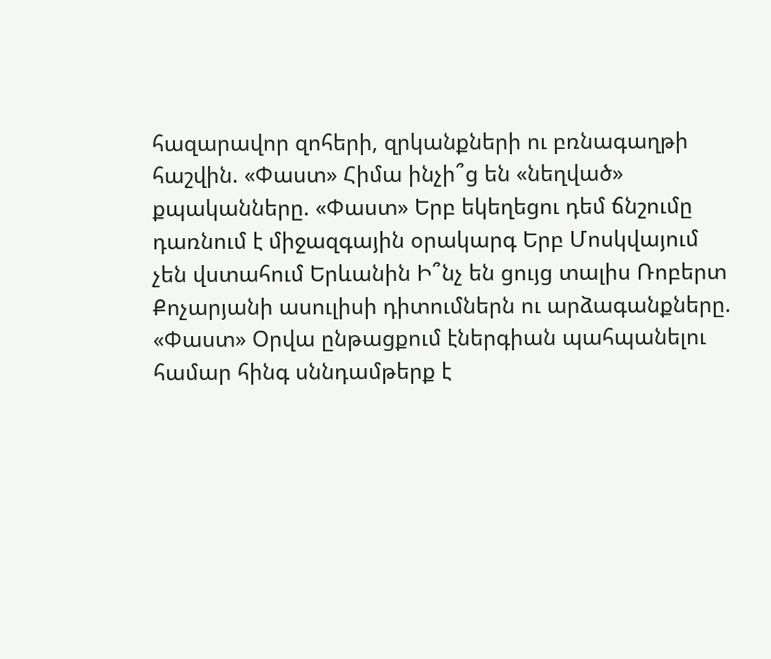հազարավոր զոհերի, զրկանքների ու բռնագաղթի հաշվին. «Փաստ» Հիմա ինչի՞ց են «նեղված» քպականները. «Փաստ» Երբ եկեղեցու դեմ ճնշումը դառնում է միջազգային օրակարգ Երբ Մոսկվայում չեն վստահում Երևանին Ի՞նչ են ցույց տալիս Ռոբերտ Քոչարյանի ասուլիսի դիտումներն ու արձագանքները. «Փաստ» Օրվա ընթացքում էներգիան պահպանելու համար հինգ սննդամթերք է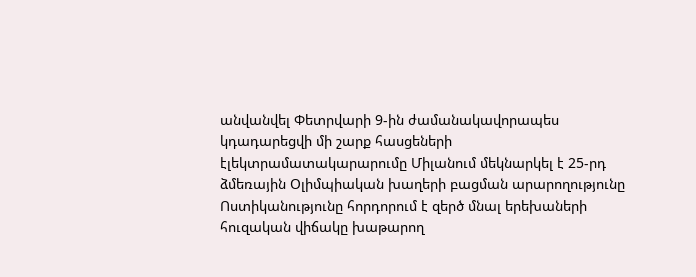անվանվել Փետրվարի 9-ին ժամանակավորապես կդադարեցվի մի շարք հասցեների էլեկտրամատակարարումը Միլանում մեկնարկել է 25-րդ ձմեռային Օլիմպիական խաղերի բացման արարողությունը Ոստիկանությունը հորդորում է զերծ մնալ երեխաների հուզական վիճակը խաթարող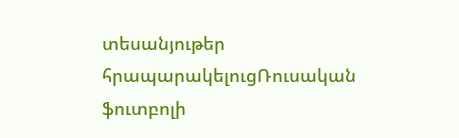տեսանյութեր հրապարակելուցՌուսական ֆուտբոլի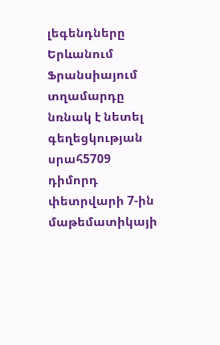լեգենդները Երևանում Ֆրանսիայում տղամարդը նռնակ է նետել գեղեցկության սրահ5709 դիմորդ փետրվարի 7-ին մաթեմատիկայի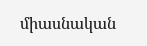միասնական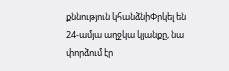քննություն կհանձնիՓրկել են 24-ամյա աղջկա կյանքը, նա փորձում էր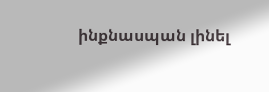ինքնասպան լինել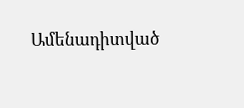Ամենադիտված